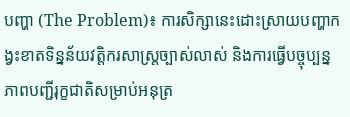បញ្ហា (The Problem)៖ ការសិក្សានេះដោះស្រាយបញ្ហាកង្វះខាតទិន្នន័យវត្តិករសាស្ត្រច្បាស់លាស់ និងការធ្វើបច្ចុប្បន្នភាពបញ្ជីរុក្ខជាតិសម្រាប់អនុត្រ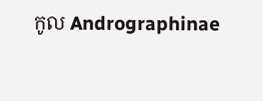កូល Andrographinae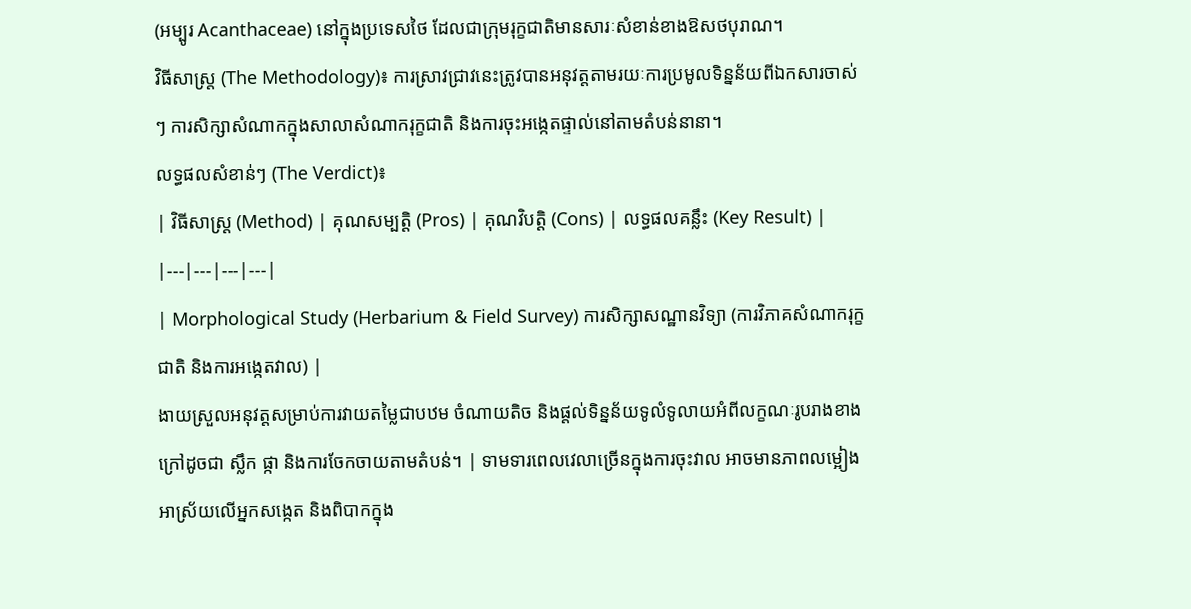(អម្បូរ Acanthaceae) នៅក្នុងប្រទេសថៃ ដែលជាក្រុមរុក្ខជាតិមានសារៈសំខាន់ខាងឱសថបុរាណ។
វិធីសាស្ត្រ (The Methodology)៖ ការស្រាវជ្រាវនេះត្រូវបានអនុវត្តតាមរយៈការប្រមូលទិន្នន័យពីឯកសារចាស់ៗ ការសិក្សាសំណាកក្នុងសាលាសំណាករុក្ខជាតិ និងការចុះអង្កេតផ្ទាល់នៅតាមតំបន់នានា។
លទ្ធផលសំខាន់ៗ (The Verdict)៖
| វិធីសាស្ត្រ (Method) | គុណសម្បត្តិ (Pros) | គុណវិបត្តិ (Cons) | លទ្ធផលគន្លឹះ (Key Result) |
|---|---|---|---|
| Morphological Study (Herbarium & Field Survey) ការសិក្សាសណ្ឋានវិទ្យា (ការវិភាគសំណាករុក្ខជាតិ និងការអង្កេតវាល) |
ងាយស្រួលអនុវត្តសម្រាប់ការវាយតម្លៃជាបឋម ចំណាយតិច និងផ្តល់ទិន្នន័យទូលំទូលាយអំពីលក្ខណៈរូបរាងខាងក្រៅដូចជា ស្លឹក ផ្កា និងការចែកចាយតាមតំបន់។ | ទាមទារពេលវេលាច្រើនក្នុងការចុះវាល អាចមានភាពលម្អៀងអាស្រ័យលើអ្នកសង្កេត និងពិបាកក្នុង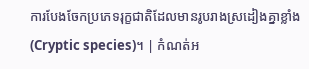ការបែងចែកប្រភេទរុក្ខជាតិដែលមានរូបរាងស្រដៀងគ្នាខ្លាំង (Cryptic species)។ | កំណត់អ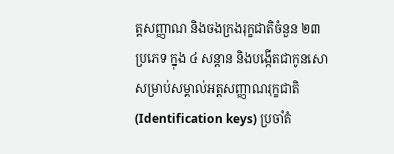ត្តសញ្ញាណ និងចងក្រងរុក្ខជាតិចំនួន ២៣ ប្រភេទ ក្នុង ៤ សន្តាន និងបង្កើតជាកូនសោសម្រាប់សម្គាល់អត្តសញ្ញាណរុក្ខជាតិ (Identification keys) ប្រចាំតំ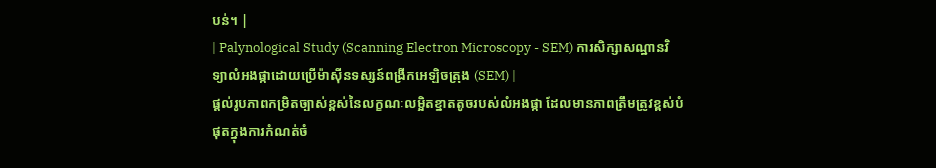បន់។ |
| Palynological Study (Scanning Electron Microscopy - SEM) ការសិក្សាសណ្ឋានវិទ្យាលំអងផ្កាដោយប្រើម៉ាស៊ីនទស្សន៍ពង្រីកអេឡិចត្រុង (SEM) |
ផ្តល់រូបភាពកម្រិតច្បាស់ខ្ពស់នៃលក្ខណៈលម្អិតខ្នាតតូចរបស់លំអងផ្កា ដែលមានភាពត្រឹមត្រូវខ្ពស់បំផុតក្នុងការកំណត់ចំ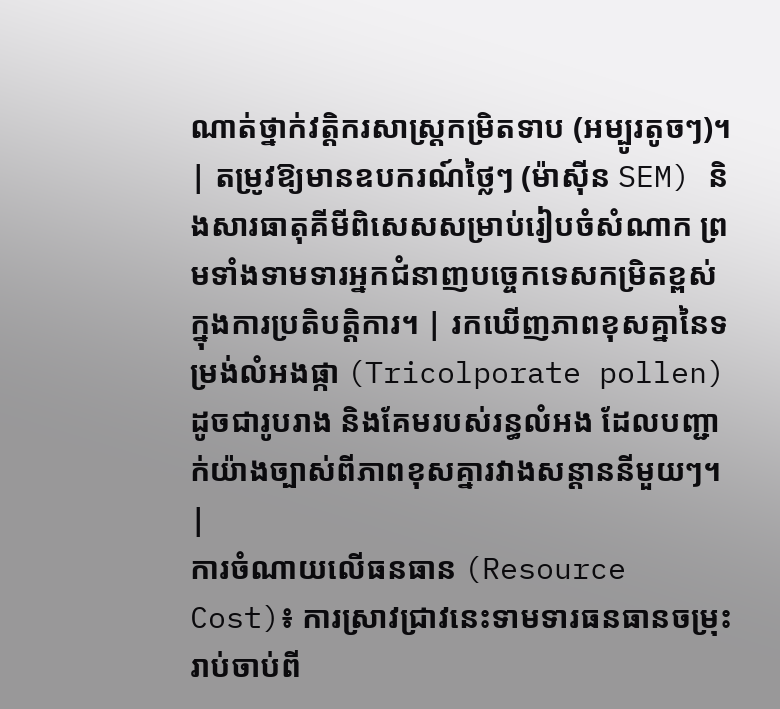ណាត់ថ្នាក់វត្តិករសាស្ត្រកម្រិតទាប (អម្បូរតូចៗ)។ | តម្រូវឱ្យមានឧបករណ៍ថ្លៃៗ (ម៉ាស៊ីន SEM) និងសារធាតុគីមីពិសេសសម្រាប់រៀបចំសំណាក ព្រមទាំងទាមទារអ្នកជំនាញបច្ចេកទេសកម្រិតខ្ពស់ក្នុងការប្រតិបត្តិការ។ | រកឃើញភាពខុសគ្នានៃទម្រង់លំអងផ្កា (Tricolporate pollen) ដូចជារូបរាង និងគែមរបស់រន្ធលំអង ដែលបញ្ជាក់យ៉ាងច្បាស់ពីភាពខុសគ្នារវាងសន្តាននីមួយៗ។ |
ការចំណាយលើធនធាន (Resource Cost)៖ ការស្រាវជ្រាវនេះទាមទារធនធានចម្រុះ រាប់ចាប់ពី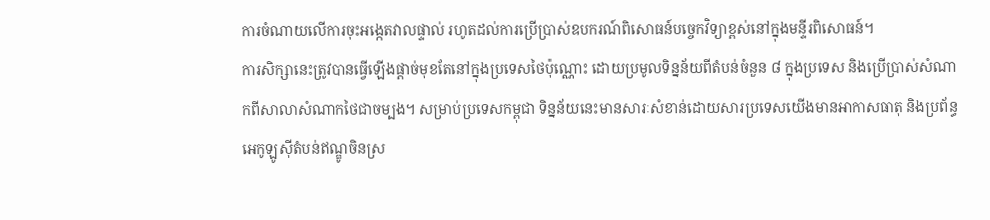ការចំណាយលើការចុះអង្កេតវាលផ្ទាល់ រហូតដល់ការប្រើប្រាស់ឧបករណ៍ពិសោធន៍បច្ចេកវិទ្យាខ្ពស់នៅក្នុងមន្ទីរពិសោធន៍។
ការសិក្សានេះត្រូវបានធ្វើឡើងផ្តាច់មុខតែនៅក្នុងប្រទេសថៃប៉ុណ្ណោះ ដោយប្រមូលទិន្នន័យពីតំបន់ចំនួន ៨ ក្នុងប្រទេស និងប្រើប្រាស់សំណាកពីសាលាសំណាកថៃជាចម្បង។ សម្រាប់ប្រទេសកម្ពុជា ទិន្នន័យនេះមានសារៈសំខាន់ដោយសារប្រទេសយើងមានអាកាសធាតុ និងប្រព័ន្ធអេកូឡូស៊ីតំបន់ឥណ្ឌូចិនស្រ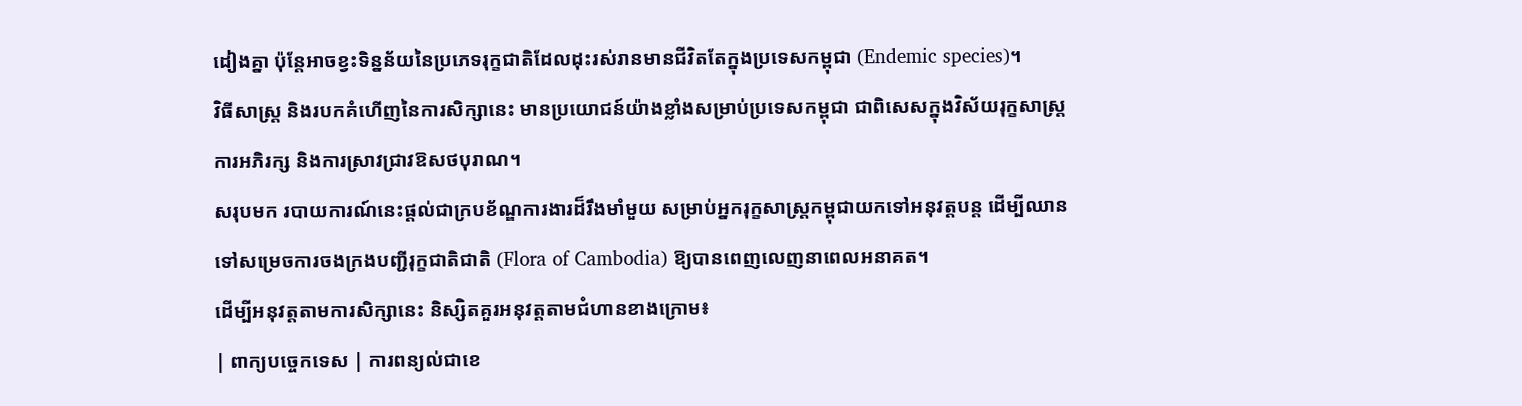ដៀងគ្នា ប៉ុន្តែអាចខ្វះទិន្នន័យនៃប្រភេទរុក្ខជាតិដែលដុះរស់រានមានជីវិតតែក្នុងប្រទេសកម្ពុជា (Endemic species)។
វិធីសាស្ត្រ និងរបកគំហើញនៃការសិក្សានេះ មានប្រយោជន៍យ៉ាងខ្លាំងសម្រាប់ប្រទេសកម្ពុជា ជាពិសេសក្នុងវិស័យរុក្ខសាស្ត្រ ការអភិរក្ស និងការស្រាវជ្រាវឱសថបុរាណ។
សរុបមក របាយការណ៍នេះផ្តល់ជាក្របខ័ណ្ឌការងារដ៏រឹងមាំមួយ សម្រាប់អ្នករុក្ខសាស្ត្រកម្ពុជាយកទៅអនុវត្តបន្ត ដើម្បីឈានទៅសម្រេចការចងក្រងបញ្ជីរុក្ខជាតិជាតិ (Flora of Cambodia) ឱ្យបានពេញលេញនាពេលអនាគត។
ដើម្បីអនុវត្តតាមការសិក្សានេះ និស្សិតគួរអនុវត្តតាមជំហានខាងក្រោម៖
| ពាក្យបច្ចេកទេស | ការពន្យល់ជាខេ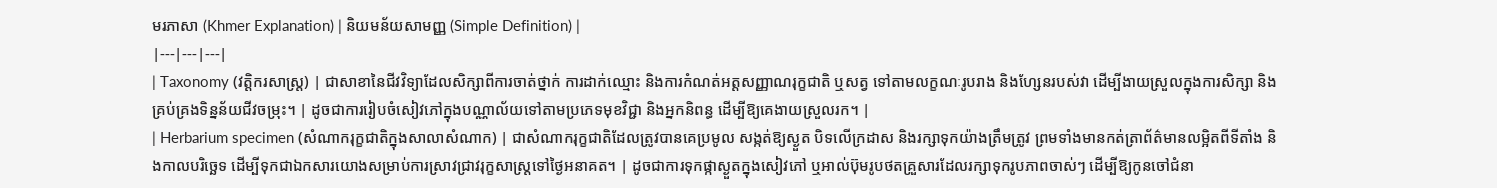មរភាសា (Khmer Explanation) | និយមន័យសាមញ្ញ (Simple Definition) |
|---|---|---|
| Taxonomy (វត្តិករសាស្ត្រ) | ជាសាខានៃជីវវិទ្យាដែលសិក្សាពីការចាត់ថ្នាក់ ការដាក់ឈ្មោះ និងការកំណត់អត្តសញ្ញាណរុក្ខជាតិ ឬសត្វ ទៅតាមលក្ខណៈរូបរាង និងហ្សែនរបស់វា ដើម្បីងាយស្រួលក្នុងការសិក្សា និងគ្រប់គ្រងទិន្នន័យជីវចម្រុះ។ | ដូចជាការរៀបចំសៀវភៅក្នុងបណ្ណាល័យទៅតាមប្រភេទមុខវិជ្ជា និងអ្នកនិពន្ធ ដើម្បីឱ្យគេងាយស្រួលរក។ |
| Herbarium specimen (សំណាករុក្ខជាតិក្នុងសាលាសំណាក) | ជាសំណាករុក្ខជាតិដែលត្រូវបានគេប្រមូល សង្កត់ឱ្យស្ងួត បិទលើក្រដាស និងរក្សាទុកយ៉ាងត្រឹមត្រូវ ព្រមទាំងមានកត់ត្រាព័ត៌មានលម្អិតពីទីតាំង និងកាលបរិច្ឆេទ ដើម្បីទុកជាឯកសារយោងសម្រាប់ការស្រាវជ្រាវរុក្ខសាស្ត្រទៅថ្ងៃអនាគត។ | ដូចជាការទុកផ្កាស្ងួតក្នុងសៀវភៅ ឬអាល់ប៊ុមរូបថតគ្រួសារដែលរក្សាទុករូបភាពចាស់ៗ ដើម្បីឱ្យកូនចៅជំនា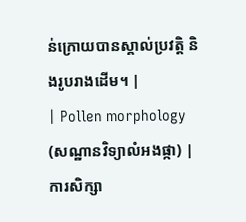ន់ក្រោយបានស្គាល់ប្រវត្តិ និងរូបរាងដើម។ |
| Pollen morphology (សណ្ឋានវិទ្យាលំអងផ្កា) | ការសិក្សា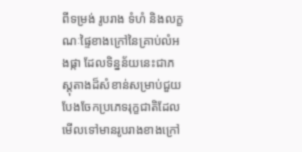ពីទម្រង់ រូបរាង ទំហំ និងលក្ខណៈផ្ទៃខាងក្រៅនៃគ្រាប់លំអងផ្កា ដែលទិន្នន័យនេះជាភស្តុតាងដ៏សំខាន់សម្រាប់ជួយបែងចែកប្រភេទរុក្ខជាតិដែលមើលទៅមានរូបរាងខាងក្រៅ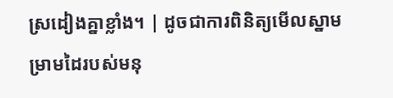ស្រដៀងគ្នាខ្លាំង។ | ដូចជាការពិនិត្យមើលស្នាមម្រាមដៃរបស់មនុ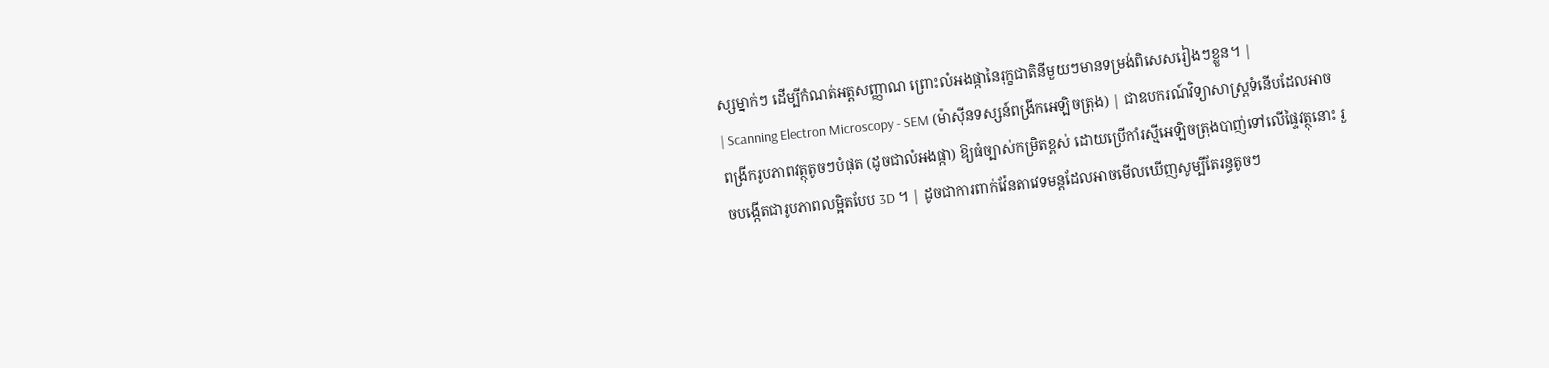ស្សម្នាក់ៗ ដើម្បីកំណត់អត្តសញ្ញាណ ព្រោះលំអងផ្កានៃរុក្ខជាតិនីមួយៗមានទម្រង់ពិសេសរៀងៗខ្លួន។ |
| Scanning Electron Microscopy - SEM (ម៉ាស៊ីនទស្សន៍ពង្រីកអេឡិចត្រុង) | ជាឧបករណ៍វិទ្យាសាស្ត្រទំនើបដែលអាចពង្រីករូបភាពវត្ថុតូចៗបំផុត (ដូចជាលំអងផ្កា) ឱ្យធំច្បាស់កម្រិតខ្ពស់ ដោយប្រើកាំរស្មីអេឡិចត្រុងបាញ់ទៅលើផ្ទៃវត្ថុនោះ រួចបង្កើតជារូបភាពលម្អិតបែប 3D ។ | ដូចជាការពាក់វ៉ែនតាវេទមន្តដែលអាចមើលឃើញសូម្បីតែរន្ធតូចៗ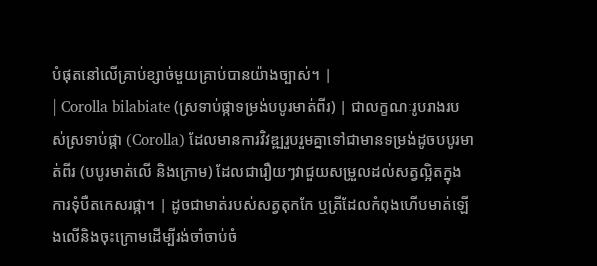បំផុតនៅលើគ្រាប់ខ្សាច់មួយគ្រាប់បានយ៉ាងច្បាស់។ |
| Corolla bilabiate (ស្រទាប់ផ្កាទម្រង់បបូរមាត់ពីរ) | ជាលក្ខណៈរូបរាងរបស់ស្រទាប់ផ្កា (Corolla) ដែលមានការវិវឌ្ឍរួបរួមគ្នាទៅជាមានទម្រង់ដូចបបូរមាត់ពីរ (បបូរមាត់លើ និងក្រោម) ដែលជារឿយៗវាជួយសម្រួលដល់សត្វល្អិតក្នុងការទុំបឺតកេសរផ្កា។ | ដូចជាមាត់របស់សត្វតុកកែ ឬត្រីដែលកំពុងហើបមាត់ឡើងលើនិងចុះក្រោមដើម្បីរង់ចាំចាប់ចំ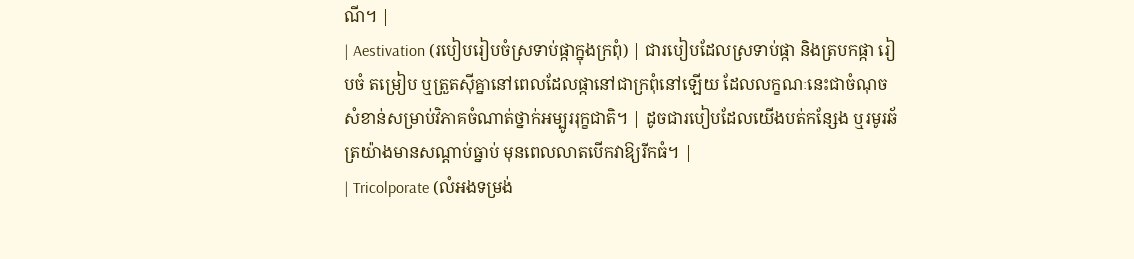ណី។ |
| Aestivation (របៀបរៀបចំស្រទាប់ផ្កាក្នុងក្រពុំ) | ជារបៀបដែលស្រទាប់ផ្កា និងត្របកផ្កា រៀបចំ តម្រៀប ឬត្រួតស៊ីគ្នានៅពេលដែលផ្កានៅជាក្រពុំនៅឡើយ ដែលលក្ខណៈនេះជាចំណុចសំខាន់សម្រាប់វិភាគចំណាត់ថ្នាក់អម្បូររុក្ខជាតិ។ | ដូចជារបៀបដែលយើងបត់កន្សែង ឬរមូរឆ័ត្រយ៉ាងមានសណ្តាប់ធ្នាប់ មុនពេលលាតបើកវាឱ្យរីកធំ។ |
| Tricolporate (លំអងទម្រង់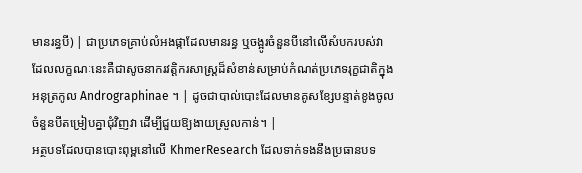មានរន្ធបី) | ជាប្រភេទគ្រាប់លំអងផ្កាដែលមានរន្ធ ឬចង្អូរចំនួនបីនៅលើសំបករបស់វា ដែលលក្ខណៈនេះគឺជាសូចនាករវត្តិករសាស្ត្រដ៏សំខាន់សម្រាប់កំណត់ប្រភេទរុក្ខជាតិក្នុងអនុត្រកូល Andrographinae ។ | ដូចជាបាល់បោះដែលមានគូសខ្សែបន្ទាត់ខូងចូលចំនួនបីតម្រៀបគ្នាជុំវិញវា ដើម្បីជួយឱ្យងាយស្រួលកាន់។ |
អត្ថបទដែលបានបោះពុម្ពនៅលើ KhmerResearch ដែលទាក់ទងនឹងប្រធានបទ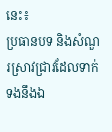នេះ៖
ប្រធានបទ និងសំណួរស្រាវជ្រាវដែលទាក់ទងនឹងឯ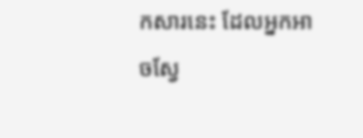កសារនេះ ដែលអ្នកអាចស្វែ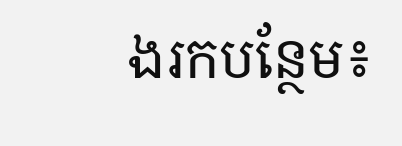ងរកបន្ថែម៖